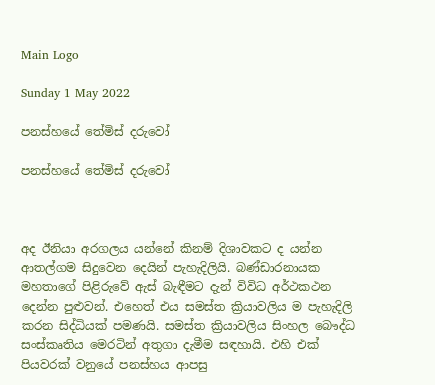Main Logo

Sunday 1 May 2022

පනස්හයේ තේමිස් දරුවෝ

පනස්හයේ තේමිස් දරුවෝ



අද ඊනියා අරගලය යන්නේ කිනම් දිශාවකට ද යන්න ආතල්ගම සිදුවෙන දෙයින් පැහැදිලියි. බණ්ඩාරනායක මහතාගේ පිළිරුවේ ඇස් බැඳීමට දැන් විවිධ අර්ථකථන දෙන්න පුළුවන්. එහෙත් එය සමස්ත ක්‍රියාවලිය ම පැහැදිලි කරන සිද්ධියක් පමණයි. සමස්ත ක්‍රියාවලිය සිංහල බෞද්ධ සංස්කෘතිය මෙරටින් අතුගා දැමීම සඳහායි. එහි එක් පියවරක් වනුයේ පනස්හය ආපසු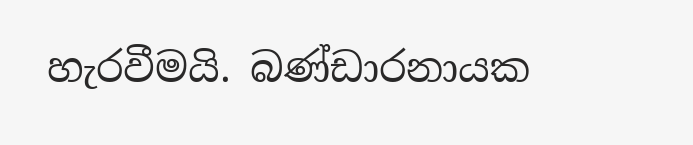හැරවීමයි. බණ්ඩාරනායක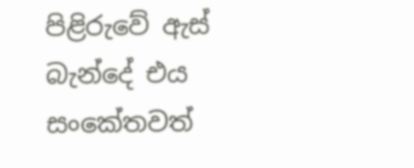පිළිරුවේ ඇස් බැන්දේ එය සංකේතවත්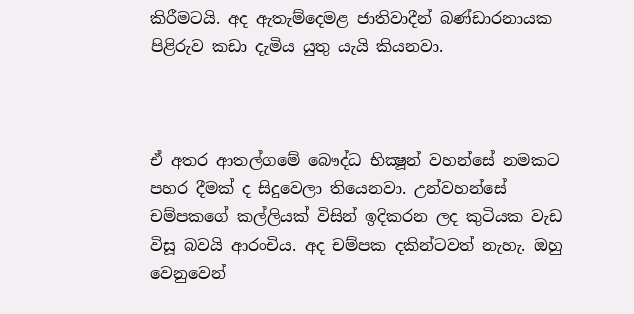කිරීමටයි. අද ඇතැම්දෙමළ ජාතිවාදීන් බණ්ඩාරනායක පිළිරුව කඩා දැමිය යුතු යැයි කියනවා.



ඒ අතර ආතල්ගමේ බෞද්ධ භික්‍ෂූන් වහන්සේ නමකට පහර දීමක් ද සිදුවෙලා තියෙනවා. උන්වහන්සේ චම්පකගේ කල්ලියක් විසින් ඉදිකරන ලද කුටියක වැඩ විසූ බවයි ආරංචිය. අද චම්පක දකින්ටවත් නැහැ. ඔහු වෙනුවෙන්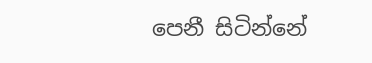පෙනී සිටින්නේ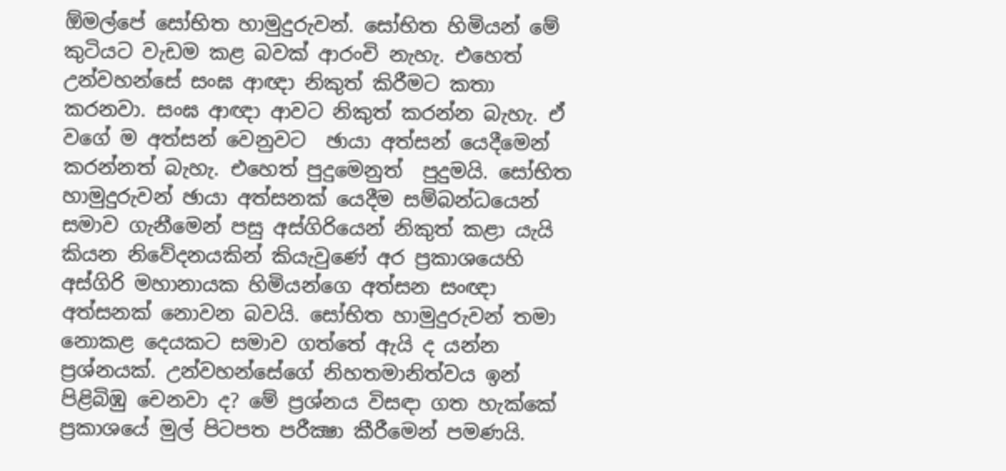ඕමල්පේ සෝභිත හාමුදුරුවන්. සෝභිත හිමියන් මේ කුටියට වැඩම කළ බවක් ආරංචි නැහැ. එහෙත් උන්වහන්සේ සංඝ ආඥා නිකුත් කිරීමට කතා කරනවා. සංඝ ආඥා ආවට නිකුත් කරන්න බැහැ. ඒ වගේ ම අත්සන් වෙනුවට  ඡායා අත්සන් යෙදීමෙන් කරන්නත් බැහැ. එහෙත් පුදුමෙනුත්  පුදුමයි. සෝභිත හාමුදුරුවන් ඡායා අත්සනක් යෙදීම සම්බන්ධයෙන් සමාව ගැනීමෙන් පසු අස්ගිරියෙන් නිකුත් කළා යැයි කියන නිවේදනයකින් කියැවුණේ අර ප්‍රකාශයෙහි අස්ගිරි මහානායක හිමියන්ගෙ අත්සන සංඥා අත්සනක් නොවන බවයි. සෝභිත හාමුදුරුවන් තමා නොකළ දෙයකට සමාව ගත්තේ ඇයි ද යන්න ප්‍රශ්නයක්. උන්වහන්සේගේ නිහතමානිත්වය ඉන් පිළිබිඹු චෙනවා ද? මේ ප්‍රශ්නය විසඳා ගත හැක්කේ ප්‍රකාශයේ මුල් පිටපත පරීක්‍ෂා කීරීමෙන් පමණයි.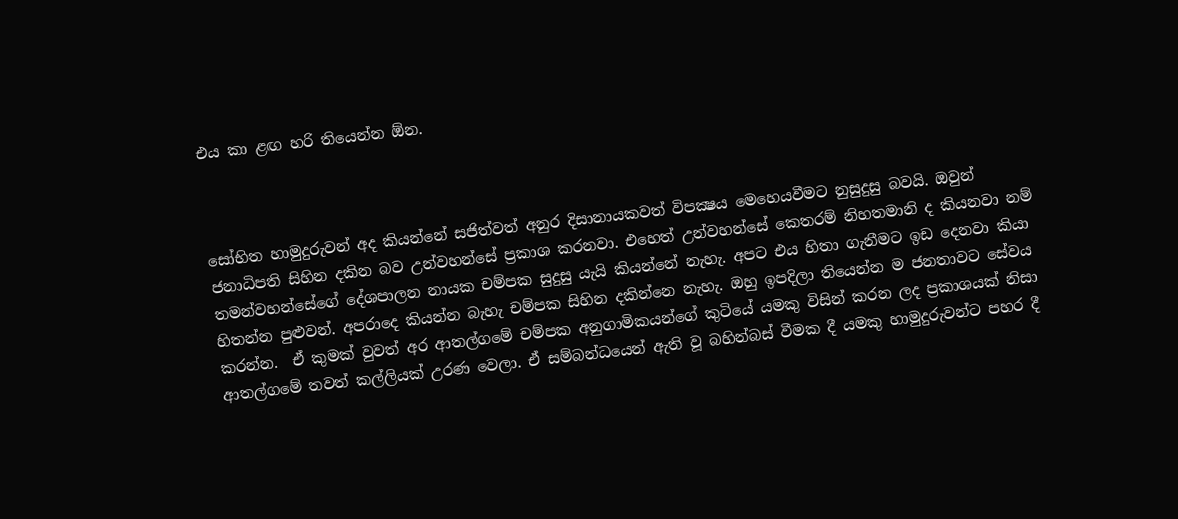එය කා ළඟ හරි තියෙන්න ඕන.



සෝභිත හාමුදුරුවන් අද කියන්නේ සජිත්වත් අනුර දිසානායකවත් විපක්‍ෂය මෙහෙයවීමට නුසුදුසු බවයි. ඔවුන් ජනාධිපති සිහින දකින බව උන්වහන්සේ ප්‍රකාශ කරනවා. එහෙත් උන්වහන්සේ කෙතරම් නිහතමානි ද කියනවා නම් තමන්වහන්සේගේ දේශපාලන නායක චම්පක සුදුසු යැයි කියන්නේ නැහැ. අපට එය හිතා ගැනීමට ඉඩ දෙනවා කියා හිතන්න පුළුවන්. අපරාදෙ කියන්න බැහැ චම්පක සිහින දකින්නෙ නැහැ. ඔහු ඉපදිලා තියෙන්න ම ජනතාවට සේවය කරන්න.  ඒ කුමක් වුවත් අර ආතල්ගමේ චම්පක අනුගාමිකයන්ගේ කුටියේ යමකු විසින් කරන ලද ප්‍රකාශයක් නිසා ආතල්ගමේ තවත් කල්ලියක් උරණ වෙලා. ඒ සම්බන්ධයෙන් ඇති වූ බහින්බස් වීමක දී යමකු හාමුදුරුවන්ට පහර දී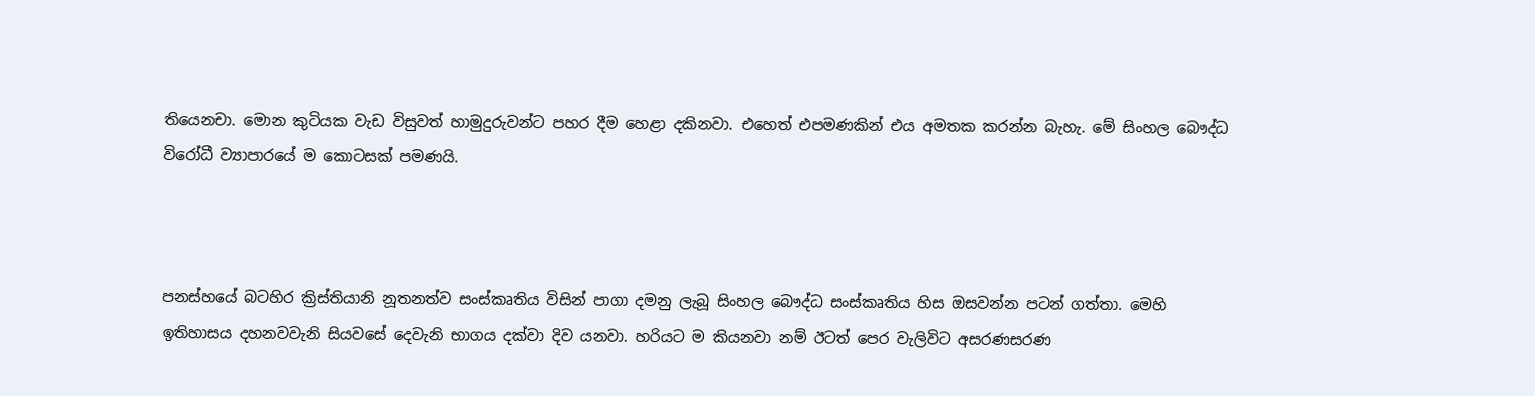තියෙනචා. මොන කුටියක වැඩ විසුවත් හාමුදුරුවන්ට පහර දීම හෙළා දකිනවා. එහෙත් එපමණකින් එය අමතක කරන්න බැහැ. මේ සිංහල බෞද්ධ විරෝධී ව්‍යාපාරයේ ම කොටසක් පමණයි.



පනස්හයේ බටහිර ක්‍රිස්තියානි නූතනත්ව සංස්කෘතිය විසින් පාගා දමනු ලැබූ සිංහල බෞද්ධ සංස්කෘතිය හිස ඔසවන්න පටන් ගත්තා. මෙහි ඉතිහාසය දහනවවැනි සියවසේ දෙවැනි භාගය දක්වා දිව යනවා. හරියට ම කියනවා නම් ඊටත් පෙර වැලිවිට අසරණසරණ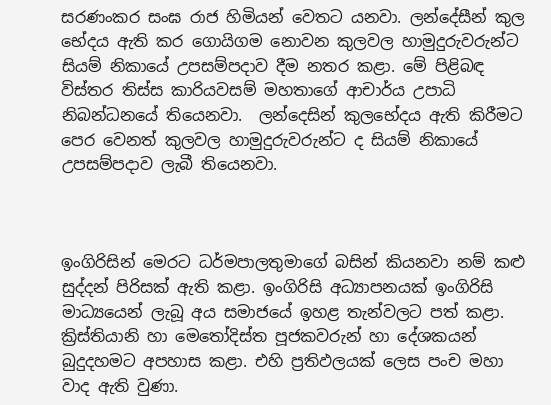සරණංකර සංඝ රාජ හිමියන් වෙතට යනවා. ලන්දේසීන් කුල භේදය ඇති කර ගොයිගම නොවන කුලවල හාමුදුරුවරුන්ට සියම් නිකායේ උපසම්පදාව දීම නතර කළා. මේ පිළිබඳ විස්තර තිස්ස කාරියවසම් මහතාගේ ආචාර්ය උපාධි නිබන්ධනයේ තියෙනවා.  ලන්දෙසින් කුලභේදය ඇති කිරීමට පෙර වෙනත් කුලවල හාමුදුරුවරුන්ට ද සියම් නිකායේ උපසම්පදාව ලැබී තියෙනවා.



ඉංගිරිසින් මෙරට ධර්මපාලතුමාගේ බසින් කියනවා නම් කළු සුද්දන් පිරිසක් ඇති කළා. ඉංගිරිසි අධ්‍යාපනයක් ඉංගිරිසි මාධ්‍යයෙන් ලැබූ අය සමාජයේ ඉහළ තැන්වලට පත් කළා. ක්‍රිස්තියානි හා මෙතෝදිස්ත පූජකවරුන් හා දේශකයන් බුදුදහමට අපහාස කළා. එහි ප්‍රතිඵලයක් ලෙස පංච මහා වාද ඇති වුණා.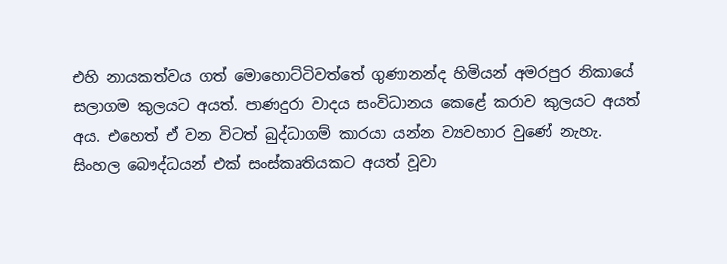එහි නායකත්වය ගත් මොහොට්ටිවත්තේ ගුණානන්ද හිමියන් අමරපුර නිකායේ සලාගම කුලයට අයත්. පාණදුරා වාදය සංවිධානය කෙළේ කරාව කුලයට අයත් අය. එහෙත් ඒ වන විටත් බුද්ධාගම් කාරයා යන්න ව්‍යවහාර වුණේ නැහැ. සිංහල බෞද්ධයන් එක් සංස්කෘතියකට අයත් වූවා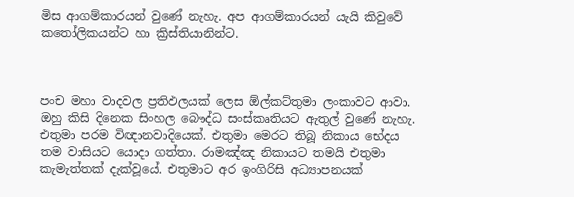මිස ආගම්කාරයන් වුණේ නැහැ. අප ආගම්කාරයන් යැයි කිවුවේ කතෝලිකයන්ට හා ක්‍රිස්තියානින්ට.



පංච මහා වාදවල ප්‍රතිඵලයක් ලෙස ඕල්කට්තුමා ලංකාවට ආවා. ඔහු කිසි දිනෙක සිංහල බෞද්ධ සංස්කෘතියට ඇතුල් වුණේ නැහැ. එතුමා පරම විඥානවාදියෙක්. එතුමා මෙරට තිබූ නිකාය භේදය තම වාසියට යොදා ගත්තා. රාමඤ්ඤ නිකායට තමයි එතුමා කැමැත්තක් දැක්වූයේ. එතුමාට අර ඉංගිරිසි අධ්‍යාපනයක්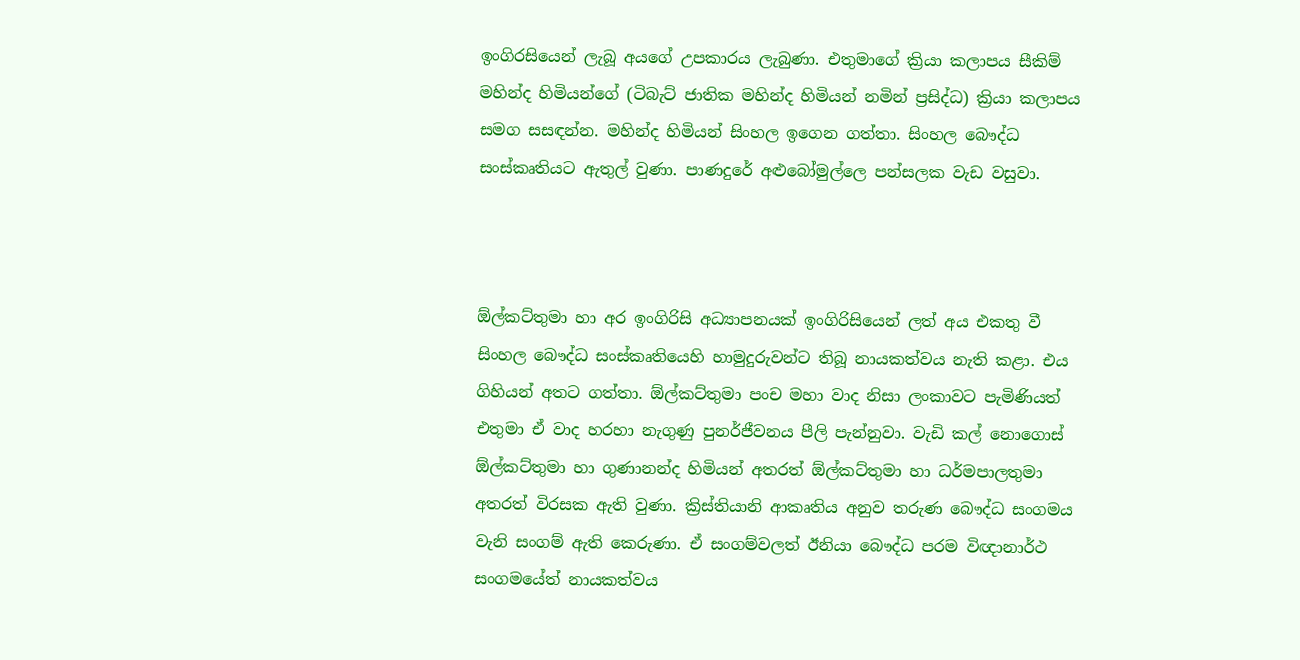ඉංගිරසියෙන් ලැබූ අයගේ උපකාරය ලැබුණා. එතුමාගේ ක්‍රියා කලාපය සීකිම් මහින්ද හිමියන්ගේ (ටිබැට් ජාතික මහින්ද හිමියන් නමින් ප්‍රසිද්ධ) ක්‍රියා කලාපය සමග සසඳන්න. මහින්ද හිමියන් සිංහල ඉගෙන ගත්තා. සිංහල බෞද්ධ සංස්කෘතියට ඇතුල් වුණා. පාණදුරේ අළුබෝමුල්ලෙ පන්සලක වැඩ වසුවා.



ඕල්කට්තුමා හා අර ඉංගිරිසි අධ්‍යාපනයක් ඉංගිරිසියෙන් ලත් අය එකතු වී සිංහල බෞද්ධ සංස්කෘතියෙහි හාමුදුරුවන්ට තිබූ නායකත්වය නැති කළා. එය ගිහියන් අතට ගත්තා. ඕල්කට්තුමා පංච මහා වාද නිසා ලංකාවට පැමිණියත් එතුමා ඒ වාද හරහා නැගුණු පුනර්ජීවනය පීලි පැන්නුවා. වැඩි කල් නොගොස් ඕල්කට්තුමා හා ගුණානන්ද හිමියන් අතරත් ඕල්කට්තුමා හා ධර්මපාලතුමා අතරත් විරසක ඇති වුණා. ක්‍රිස්තියානි ආකෘතිය අනුව තරුණ බෞද්ධ සංගමය වැනි සංගම් ඇති කෙරුණා. ඒ සංගම්වලත් ඊනියා බෞද්ධ පරම විඥානාර්ථ සංගමයේත් නායකත්වය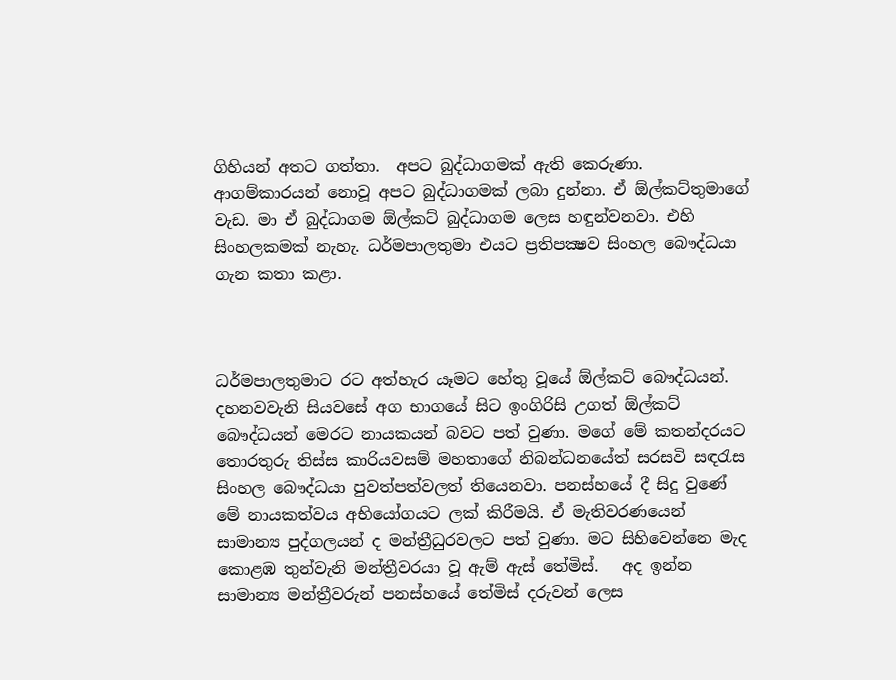ගිහියන් අතට ගත්තා.  අපට බුද්ධාගමක් ඇති කෙරුණා. ආගම්කාරයන් නොවූ අපට බුද්ධාගමක් ලබා දුන්නා. ඒ ඕල්කට්තුමාගේ වැඩ. මා ඒ බුද්ධාගම ඕල්කට් බුද්ධාගම ලෙස හඳුන්වනවා. එහි සිංහලකමක් නැහැ. ධර්මපාලතුමා එයට ප්‍රතිපක්‍ෂව සිංහල බෞද්ධයා ගැන කතා කළා.



ධර්මපාලතුමාට රට අත්හැර යෑමට හේතු වූයේ ඕල්කට් බෞද්ධයන්. දහනවවැනි සියවසේ අග භාගයේ සිට ඉංගිරිසි උගත් ඕල්කට් බෞද්ධයන් මෙරට නායකයන් බවට පත් වුණා. මගේ මේ කතන්දරයට තොරතුරු තිස්ස කාරියවසම් මහතාගේ නිබන්ධනයේත් සරසවි සඳරැස සිංහල බෞද්ධයා පුවත්පත්වලත් තියෙනවා. පනස්හයේ දී සිදු වුණේ මේ නායකත්වය අභියෝගයට ලක් කිරීමයි. ඒ මැතිවරණයෙන් සාමාන්‍ය පුද්ගලයන් ද මන්ත්‍රීධුරවලට පත් වුණා. මට සිහිවෙන්නෙ මැද කොළඹ තුන්වැනි මන්ත්‍රීවරයා වූ ඇම් ඇස් තේමිස්.   අද ඉන්න සාමාන්‍ය මන්ත්‍රීවරුන් පනස්හයේ තේමිස් දරුවන් ලෙස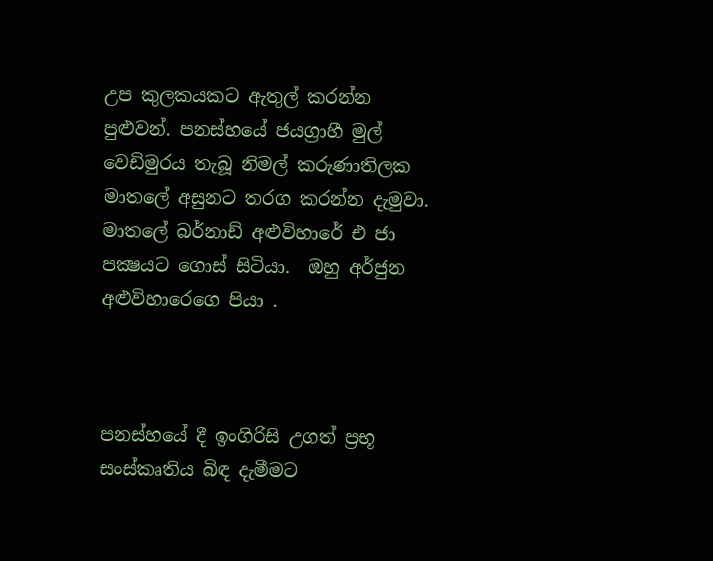උප කුලකයකට ඇතුල් කරන්න පුළුවන්. පනස්හයේ ජයග්‍රාහී මුල් වෙඩිමුරය තැබූ නිමල් කරුණාතිලක මාතලේ අසුනට තරග කරන්න දැමුවා. මාතලේ බර්නාඩ් අළුවිහාරේ එ ජා පක්‍ෂයට ගොස් සිටියා.  ඔහු අර්ජුන අළුවිහාරෙගෙ පියා .



පනස්හයේ දී ඉංගිරිසි උගත් ප්‍රභූ සංස්කෘතිය බිඳ දැමීමට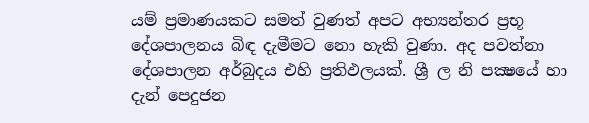යම් ප්‍රමාණයකට සමත් වුණත් අපට අභ්‍යන්තර ප්‍රභූ දේශපාලනය බිඳ දැමීමට නො හැකි වුණා. අද පවත්නා දේශපාලන අර්බුදය එහි ප්‍රතිඵලයක්. ශ්‍රී ල නි පක්‍ෂයේ හා දැන් පෙදුජන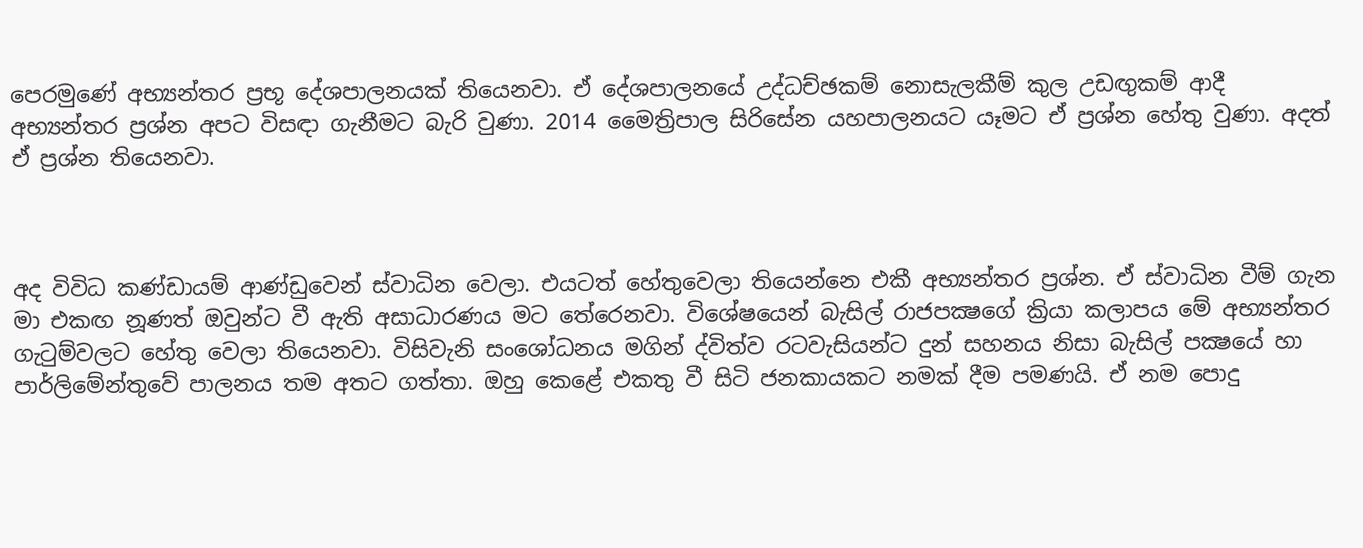පෙරමුණේ අභ්‍යන්තර ප්‍රභූ දේශපාලනයක් තියෙනවා. ඒ දේශපාලනයේ උද්ධච්ඡකම් නොසැලකීම් කුල උඩඟුකම් ආදී අභ්‍යන්තර ප්‍රශ්න අපට විසඳා ගැනීමට බැරි වුණා. 2014 මෛත්‍රිපාල සිරිසේන යහපාලනයට යෑමට ඒ ප්‍රශ්න හේතු වුණා. අදත් ඒ ප්‍රශ්න තියෙනවා.



අද විවිධ කණ්ඩායම් ආණ්ඩුවෙන් ස්වාධින වෙලා. එයටත් හේතුවෙලා තියෙන්නෙ එකී අභ්‍යන්තර ප්‍රශ්න. ඒ ස්වාධින වීම් ගැන මා එකඟ නූණත් ඔවුන්ට වී ඇති අසාධාරණය මට තේරෙනවා. විශේෂයෙන් බැසිල් රාජපක්‍ෂගේ ක්‍රියා කලාපය මේ අභ්‍යන්තර ගැටුම්වලට හේතු වෙලා තියෙනවා. විසිවැනි සංශෝධනය මගින් ද්විත්ව රටවැසියන්ට දුන් සහනය නිසා බැසිල් පක්‍ෂයේ හා පාර්ලිමේන්තුවේ පාලනය තම අතට ගත්තා. ඔහු කෙළේ එකතු වී සිටි ජනකායකට නමක් දීම පමණයි. ඒ නම පොදු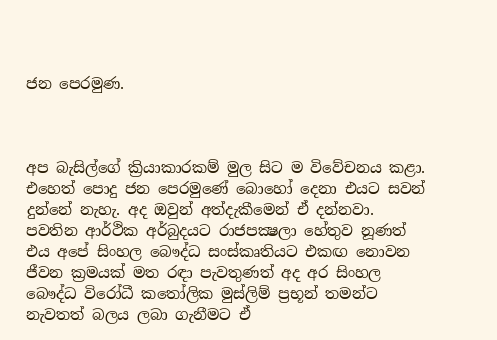ජන පෙරමුණ.



අප බැසිල්ගේ ක්‍රියාකාරකම් මුල සිට ම විවේචනය කළා. එහෙත් පොදු ජන පෙරමුණේ බොහෝ දෙනා එයට සවන් දුන්නේ නැහැ. අද ඔවුන් අත්දැකීමෙන් ඒ දන්නවා. පවතින ආර්ථික අර්බුදයට රාජපක්‍ෂලා හේතුව නූණත් එය අපේ සිංහල බෞද්ධ සංස්කෘතියට එකඟ නොවන ජීවන ක්‍රමයක් මත රඳා පැවතුණත් අද අර සිංහල බෞද්ධ විරෝධී කතෝලික මුස්ලිම් ප්‍රභූන් තමන්ට නැවතත් බලය ලබා ගැනීමට ඒ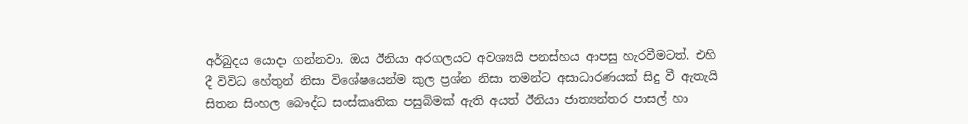අර්බුදය යොදා ගන්නවා. ඔය ඊනියා අරගලයට අවශ්‍යයි පනස්හය ආපසු හැරවීමටත්. එහි දී විවිධ හේතුන් නිසා විශේෂයෙන්ම කුල ප්‍රශ්න නිසා තමන්ට අසාධාරණයක් සිදු වී ඇතැයි සිතන සිංහල බෞද්ධ සංස්කෘතික පසුබිමක් ඇති අයත් ඊනියා ජාත්‍යන්තර පාසල් හා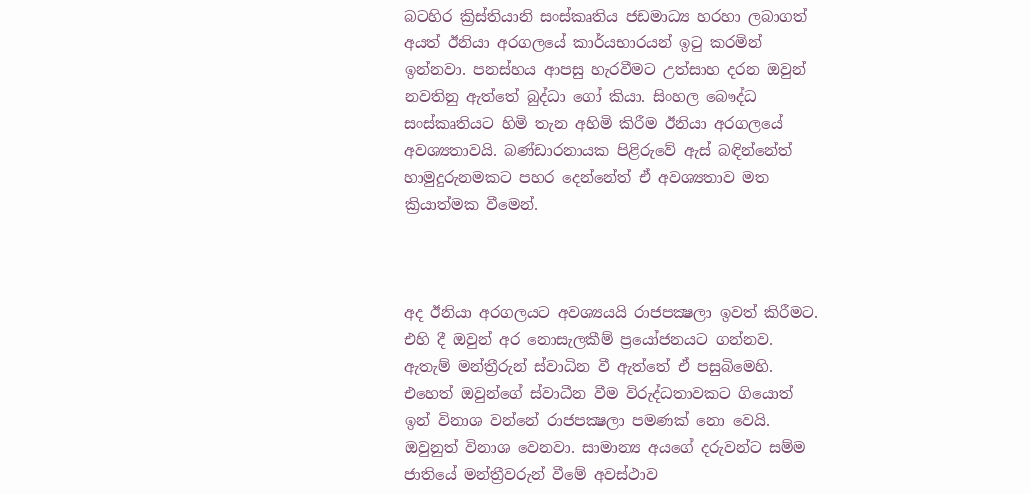බටහිර ක්‍රිස්තියානි සංස්කෘතිය ජඩමාධ්‍ය හරහා ලබාගත් අයත් ඊනියා අරගලයේ කාර්යභාරයන් ඉටු කරමින් ඉන්නවා. පනස්හය ආපසු හැරවීමට උත්සාහ දරන ඔවුන් නවතිනු ඇත්තේ බුද්ධා ගෝ කියා. සිංහල බෞද්ධ සංස්කෘතියට හිමි තැන අහිමි කිරීම ඊනියා අරගලයේ අවශ්‍යතාවයි. බණ්ඩාරනායක පිළිරුවේ ඇස් බඳින්නේත් හාමුදුරුනමකට පහර දෙන්නේත් ඒ අවශ්‍යතාව මත ක්‍රියාත්මක වීමෙන්.



අද ඊනියා අරගලයට අවශ්‍යයයි රාජපක්‍ෂලා ඉවත් කිරීමට. එහි දී ඔවුන් අර නොසැලකීම් ප්‍රයෝජනයට ගන්නව. ඇතැම් මන්ත්‍රීරුන් ස්වාධින වී ඇත්තේ ඒ පසුබිමෙහි. එහෙත් ඔවුන්ගේ ස්වාධීන වීම විරුද්ධතාවකට ගියොත් ඉන් විනාශ වන්නේ රාජපක්‍ෂලා පමණක් නො වෙයි. ඔවුනුත් විනාශ වෙනවා. සාමාන්‍ය අයගේ දරුවන්ට සම්ම ජාතියේ මන්ත්‍රීවරුන් වීමේ අවස්ථාව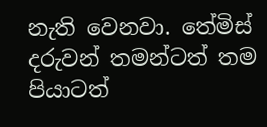නැති වෙනවා. තේමිස් දරුවන් තමන්ටත් තම පියාටත්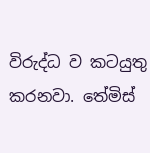විරුද්ධ ව කටයුතු කරනවා. තේමිස්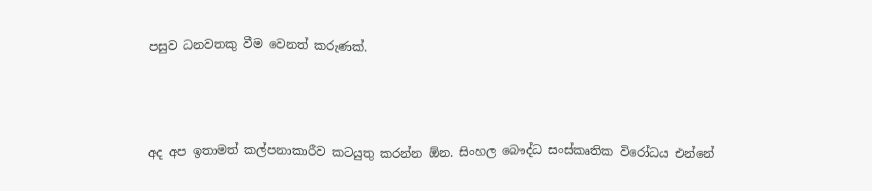පසුව ධනවතකු වීම වෙනත් කරුණක්.



අද අප ඉතාමත් කල්පනාකාරීව කටයුතු කරන්න ඕන. සිංහල බෞද්ධ සංස්කෘතික විරෝධය එන්නේ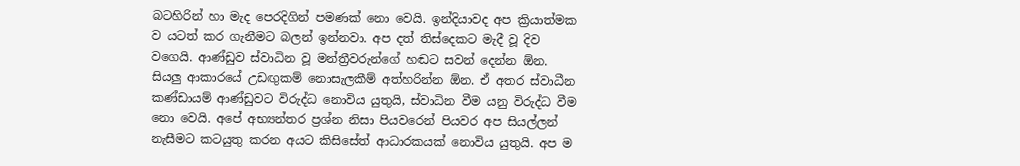බටහිරින් හා මැද පෙරදිගින් පමණක් නො වෙයි. ඉන්දියාවද අප ක්‍රියාත්මක ව යටත් කර ගැනීමට බලන් ඉන්නවා. අප දත් තිස්දෙකට මැදී වූ දිව වගෙයි. ආණ්ඩුව ස්වාධින වූ මන්ත්‍රීවරුන්ගේ හඬට සවන් දෙන්න ඕන. සියලු ආකාරයේ උඩඟුකම් නොසැලකීම් අත්හරින්න ඕන. ඒ අතර ස්වාධීන කණ්ඩායම් ආණ්ඩුවට විරුද්ධ නොවිය යුතුයි, ස්වාධින වීම යනු විරුද්ධ වීම නො වෙයි. අපේ අභ්‍යන්තර ප්‍රශ්න නිසා පියවරෙන් පියවර අප සියල්ලන් නැසීමට කටයුතු කරන අයට කිසිසේත් ආධාරකයක් නොවිය යුතුයි. අප ම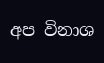අප විනාශ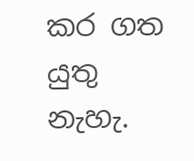කර ගත යුතු නැහැ.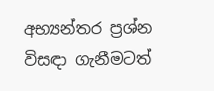අභ්‍යන්තර ප්‍රශ්න විසඳා ගැනීමටත්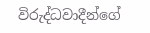විරුද්ධවාදීන්ගේ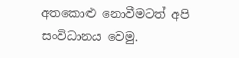අතකොළු නොවීමටත් අපි සංවිධානය වෙමු.